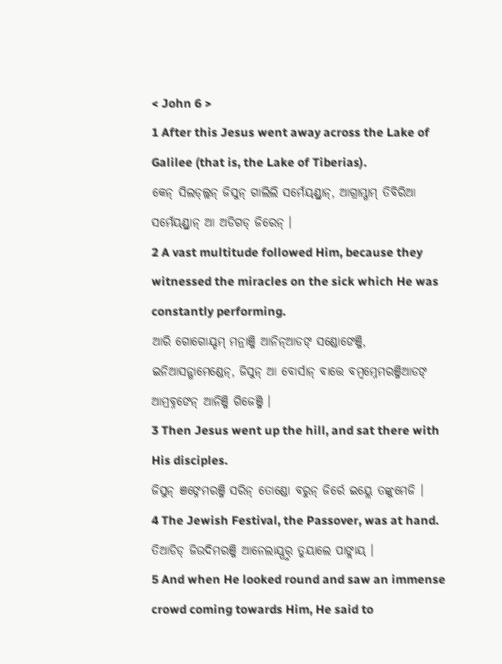< John 6 >
1 After this Jesus went away across the Lake of Galilee (that is, the Lake of Tiberias).
କେନ୍ ସିଲଡ୍ଲ୍ଲନ୍ ଜିସୁନ୍ ଗାଲିଲି ସମେଁୟ୍ଣ୍ଡ୍ରାନ୍, ଆଗ୍ରାମ୍ଗାମ୍ ତିବିରିଆ ସମେଁୟ୍ଣ୍ଡ୍ରାନ୍ ଆ ଅଡିଗଡ୍ ଜିରେନ୍ ।
2 A vast multitude followed Him, because they witnessed the miracles on the sick which He was constantly performing.
ଆରି ଗୋଗୋୟ୍ଡମ୍ ମନ୍ରାଞ୍ଜି ଆନିନ୍ଆଡଙ୍ ସଣ୍ଡୋଙେଞ୍ଜି, ଇନିଆସନ୍ଗାମେଣ୍ଡେନ୍, ଜିସୁନ୍ ଆ ବୋର୍ସାନ୍ ବାତ୍ତେ ବମ୍ୱମ୍ନେମରଞ୍ଜିଆଡଙ୍ ଆମ୍ରବ୍ନଙେନ୍ ଆନିଞ୍ଜି ଗିଜେଞ୍ଜି ।
3 Then Jesus went up the hill, and sat there with His disciples.
ଜିସୁନ୍ ଞଙ୍ନେମରଞ୍ଜି ସରିନ୍ ତୋଣ୍ଡୋ ବରୁନ୍ ଜିର୍ରେ ଇୟ୍ଲେ ତଙ୍କୁମେଜି ।
4 The Jewish Festival, the Passover, was at hand.
ତିଆଡିଡ୍ ଜିଉଦିମରଞ୍ଜି ଆନେଲାୟ୍ପୁର୍ ତୁୟାଲେ ପାଙ୍ଲାୟ୍ ।
5 And when He looked round and saw an immense crowd coming towards Him, He said to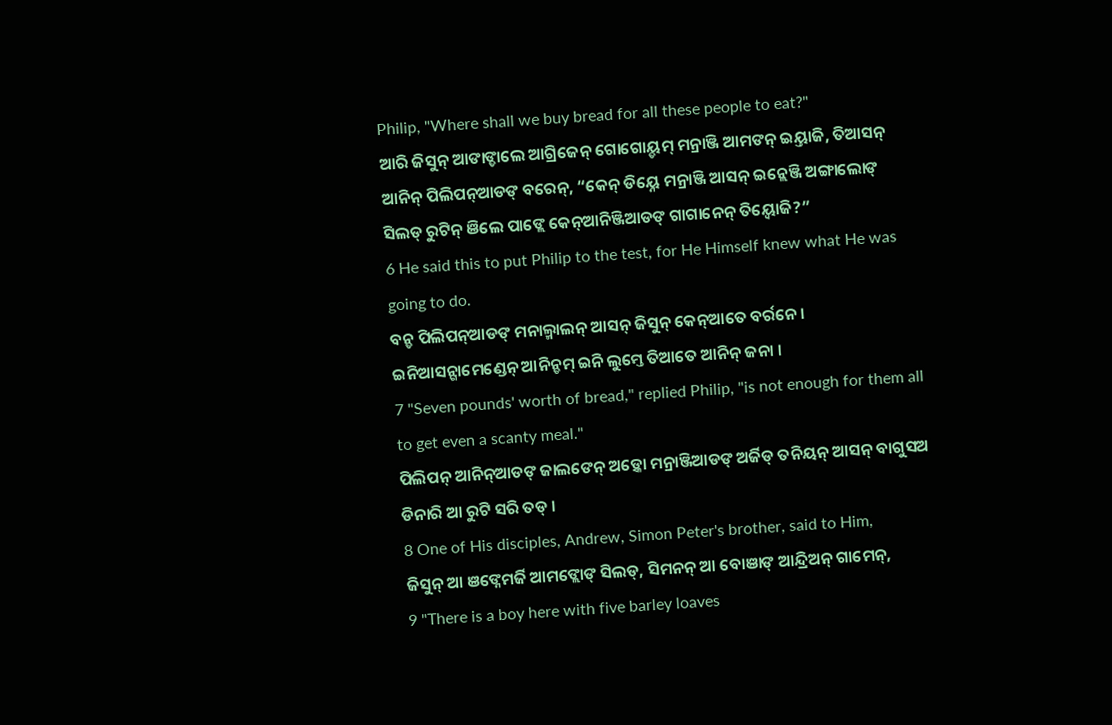Philip, "Where shall we buy bread for all these people to eat?"
ଆରି ଜିସୁନ୍ ଆଙାଙ୍ଡାଲେ ଆଗ୍ରିଜେନ୍ ଗୋଗୋୟ୍ଡମ୍ ମନ୍ରାଞ୍ଜି ଆମଙନ୍ ଇୟ୍ତାଜି, ତିଆସନ୍ ଆନିନ୍ ପିଲିପନ୍ଆଡଙ୍ ବରେନ୍, “କେନ୍ ଡିୟ୍ନେ ମନ୍ରାଞ୍ଜି ଆସନ୍ ଇନ୍ଲେଞ୍ଜି ଅଙ୍ଗାଲୋଙ୍ ସିଲଡ୍ ରୁଟିନ୍ ଞିଲେ ପାଙ୍ଲେ କେନ୍ଆନିଞ୍ଜିଆଡଙ୍ ଗାଗାନେନ୍ ତିୟ୍ବୋଜି?”
6 He said this to put Philip to the test, for He Himself knew what He was going to do.
ବନ୍ଡ ପିଲିପନ୍ଆଡଙ୍ ମନାଲ୍ମାଲନ୍ ଆସନ୍ ଜିସୁନ୍ କେନ୍ଆତେ ବର୍ରନେ । ଇନିଆସନ୍ଗାମେଣ୍ଡେନ୍ ଆନିନ୍ଡମ୍ ଇନି ଲୁମ୍ତେ ତିଆତେ ଆନିନ୍ ଜନା ।
7 "Seven pounds' worth of bread," replied Philip, "is not enough for them all to get even a scanty meal."
ପିଲିପନ୍ ଆନିନ୍ଆଡଙ୍ ଜାଲଙେନ୍ ଅଡ଼୍କୋ ମନ୍ରାଞ୍ଜିଆଡଙ୍ ଅର୍ଜିଡ୍ ତନିୟନ୍ ଆସନ୍ ବାଗୁସଅ ଡିନାରି ଆ ରୁଟି ସରି ତଡ୍ ।
8 One of His disciples, Andrew, Simon Peter's brother, said to Him,
ଜିସୁନ୍ ଆ ଞଙ୍ନେମର୍ଜି ଆମଙ୍ଲୋଙ୍ ସିଲଡ୍, ସିମନନ୍ ଆ ବୋଞାଙ୍ ଆନ୍ଦ୍ରିଅନ୍ ଗାମେନ୍,
9 "There is a boy here with five barley loaves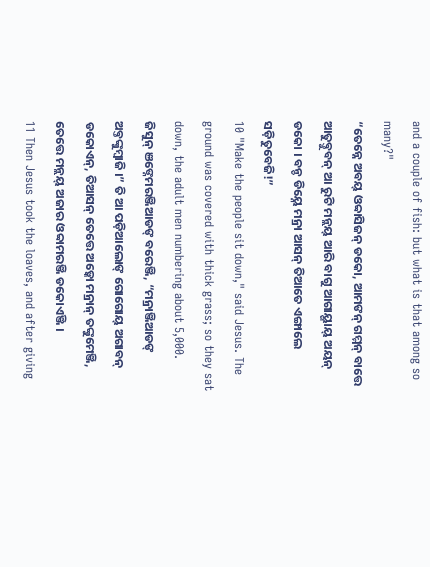and a couple of fish: but what is that among so many?"
“ତେନ୍ନେ ଅବୟ୍ ଓବ୍ବାସିଜନ୍ ଡକୋ, ଆମଙନ୍ ଗମ୍ମନ୍ ବାତ୍ତେ ଆତୁବ୍ତୁବନ୍ ଆ ରୁଟି ମନ୍ଲୟ୍ ଆରି ବାଗୁ ଆଗାୟ୍ଗାୟ୍ ଅୟନ୍ ଡକୋ । ବନ୍ଡ ଡିୟ୍ନେ ମନ୍ରା ଆସନ୍ ତିଆତେ ଏଙ୍ଗାଲେ ସଡ଼ିତୁବେଜି!”
10 "Make the people sit down," said Jesus. The ground was covered with thick grass; so they sat down, the adult men numbering about 5,000.
ଜିସୁନ୍ ଞଙ୍ନେମରଞ୍ଜିଆଡଙ୍ ବରେଞ୍ଜି, “ମନ୍ରାଞ୍ଜିଆଡଙ୍ ଅବ୍ତଙ୍କୁମ୍ବାଜି ।” ତି ଆ ପଡ଼ିଆଲୋଙ୍ ଗୋଗୋୟ୍ ଅଗାବନ୍ ଡକୋଏନ୍, ତିଆସନ୍ ତେତ୍ତେ ଅଡ଼୍କୋ ମନ୍ରାନ୍ ତଙ୍କୁମେଞ୍ଜି, ତେତ୍ତେ ମନ୍ଲୟ୍ ଅଜାର ଓବ୍ବାମରଞ୍ଜି ଡକୋଏଞ୍ଜି ।
11 Then Jesus took the loaves, and after giving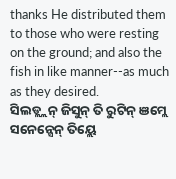thanks He distributed them to those who were resting on the ground; and also the fish in like manner--as much as they desired.
ସିଲଡ୍ଲ୍ଲନ୍ ଜିସୁନ୍ ତି ରୁଟିନ୍ ଞମ୍ଲେ ସନେନ୍ସେନ୍ ତିୟ୍ଲେ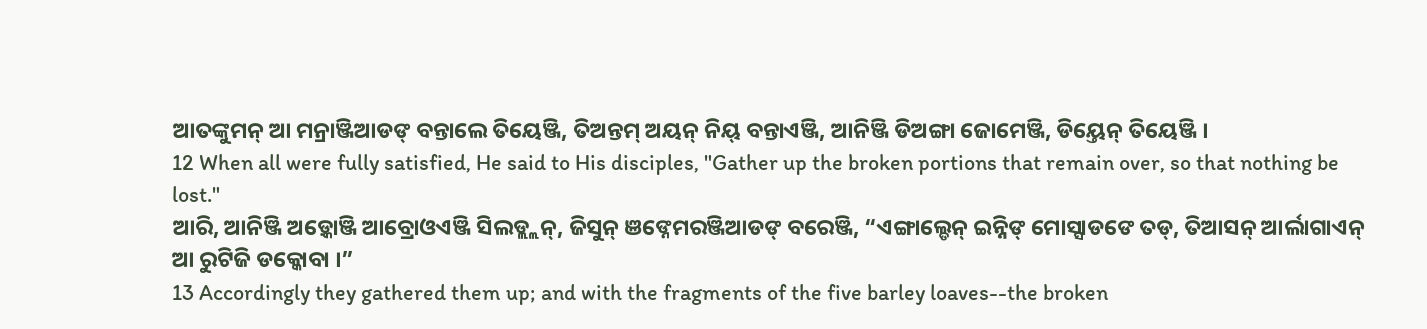ଆତଙ୍କୁମନ୍ ଆ ମନ୍ରାଞ୍ଜିଆଡଙ୍ ବନ୍ତାଲେ ତିୟେଞ୍ଜି, ତିଅନ୍ତମ୍ ଅୟନ୍ ନିୟ୍ ବନ୍ତାଏଞ୍ଜି, ଆନିଞ୍ଜି ଡିଅଙ୍ଗା ଜୋମେଞ୍ଜି, ଡିୟ୍ତେନ୍ ତିୟେଞ୍ଜି ।
12 When all were fully satisfied, He said to His disciples, "Gather up the broken portions that remain over, so that nothing be lost."
ଆରି, ଆନିଞ୍ଜି ଅଡ଼୍କୋଞ୍ଜି ଆବ୍ରୋଓଏଞ୍ଜି ସିଲଡ୍ଲ୍ଲନ୍, ଜିସୁନ୍ ଞଙ୍ନେମରଞ୍ଜିଆଡଙ୍ ବରେଞ୍ଜି, “ଏଙ୍ଗାଲ୍ଡେନ୍ ଇନ୍ନିଙ୍ ମୋସ୍ସାଡଙେ ତଡ୍, ତିଆସନ୍ ଆର୍ଲାଗାଏନ୍ ଆ ରୁଟିଜି ଡକ୍କୋବା ।”
13 Accordingly they gathered them up; and with the fragments of the five barley loaves--the broken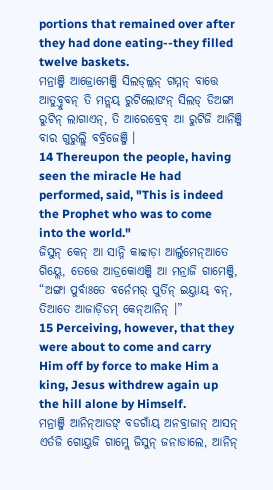portions that remained over after they had done eating--they filled twelve baskets.
ମନ୍ରାଞ୍ଜି ଆଜ୍ରୋମେଞ୍ଜି ସିଲଡ୍ଲ୍ଲନ୍ ଗମ୍ମନ୍ ବାତ୍ତେ ଆତୁବ୍ତୁବନ୍ ତି ମନ୍ଲୟ୍ ରୁଟିଲୋଙନ୍ ସିଲଡ୍ ଡିଅଙ୍ଗା ରୁଟିନ୍ ଲାଗାଏନ୍, ତି ଆରେବ୍ରେବ୍ ଆ ରୁଟିଜି ଆନିଞ୍ଜି ବାର ଗୁରୁଲ୍ଲି ବବ୍ରିଜେଞ୍ଜି ।
14 Thereupon the people, having seen the miracle He had performed, said, "This is indeed the Prophet who was to come into the world."
ଜିସୁନ୍ କେନ୍ ଆ ସାନ୍ନି କାବ୍ବାଡ଼ା ଆର୍ଲୁମେନ୍ଆତେ ଗିୟ୍ଲେ, ତେତ୍ତେ ଆଡ୍ରକୋଏଞ୍ଜି ଆ ମନ୍ରାଜି ଗାମେଞ୍ଜି, “ଅଙ୍ଗା ପୁର୍ବାଃତେ ବର୍ନେମର୍ ପୁର୍ତିନ୍ ଇୟ୍ତାୟ୍ ବନ୍, ତିଆତେ ଆଜାଡ଼ିଡମ୍ କେନ୍ଆନିନ୍ ।”
15 Perceiving, however, that they were about to come and carry Him off by force to make Him a king, Jesus withdrew again up the hill alone by Himself.
ମନ୍ରାଞ୍ଜି ଆନିନ୍ଆଡଙ୍ ବଡଗାଁୟ୍ ଅନବ୍ରାଜାନ୍ ଆସନ୍ ଏର୍ତଜି ଗୋୟ୍ତଜି ଗାମ୍ଲେ ଜିସୁନ୍ ଜନାଡାଲେ, ଆନିନ୍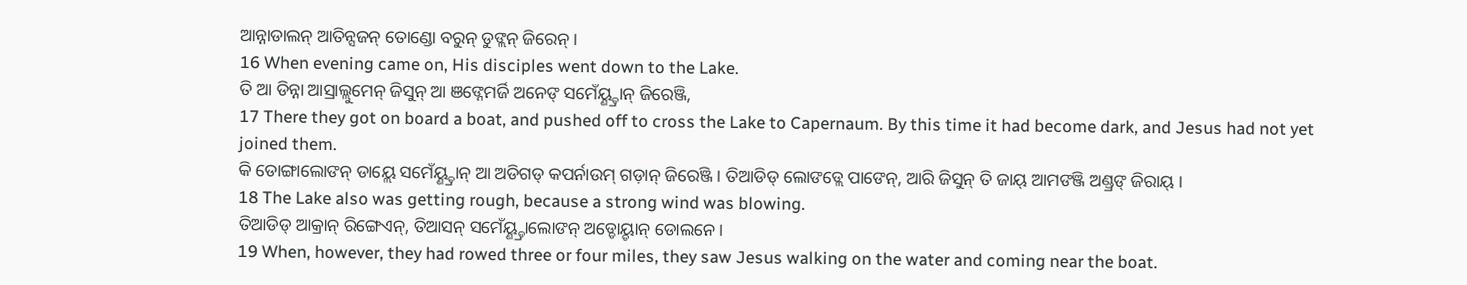ଆନ୍ନାଡାଲନ୍ ଆତିନ୍ସଜନ୍ ତୋଣ୍ଡୋ ବରୁନ୍ ଡୁଙ୍ଲନ୍ ଜିରେନ୍ ।
16 When evening came on, His disciples went down to the Lake.
ତି ଆ ଡିନ୍ନା ଆସ୍ରାଲ୍ଲୁମେନ୍ ଜିସୁନ୍ ଆ ଞଙ୍ନେମର୍ଜି ଅନେଙ୍ ସମେଁୟ୍ଣ୍ଡ୍ରାନ୍ ଜିରେଞ୍ଜି,
17 There they got on board a boat, and pushed off to cross the Lake to Capernaum. By this time it had become dark, and Jesus had not yet joined them.
କି ଡୋଙ୍ଗାଲୋଙନ୍ ଡାୟ୍ଲେ ସମେଁୟ୍ଣ୍ଡ୍ରାନ୍ ଆ ଅଡିଗଡ୍ କପର୍ନାଉମ୍ ଗଡ଼ାନ୍ ଜିରେଞ୍ଜି । ତିଆଡିଡ୍ ଲୋଙଡ୍ଲେ ପାଙେନ୍, ଆରି ଜିସୁନ୍ ତି ଜାୟ୍ ଆମଙଞ୍ଜି ଅଣ୍ଡ୍ରଙ୍ ଜିରାୟ୍ ।
18 The Lake also was getting rough, because a strong wind was blowing.
ତିଆଡିଡ୍ ଆକ୍ରାନ୍ ରିଙ୍ଗେଏନ୍, ତିଆସନ୍ ସମେଁୟ୍ଣ୍ଡ୍ରାଲୋଙନ୍ ଅଡ୍ଡୋୟ୍ଡାନ୍ ଡୋଲନେ ।
19 When, however, they had rowed three or four miles, they saw Jesus walking on the water and coming near the boat.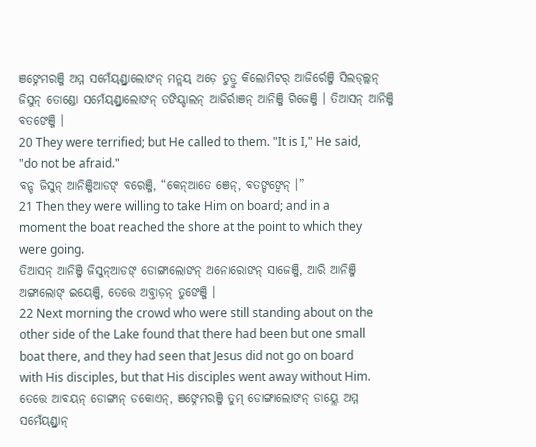ଞଙ୍ନେମରଞ୍ଜି ଅମ୍ମ ସମେଁୟ୍ଣ୍ଡ୍ରାଲୋଙନ୍ ମନ୍ଲୟ୍ ଅଡ଼େ ତୁଡ୍ରୁ କିଲୋମିଟର୍ ଆଜିର୍ରେଞ୍ଜି ସିଲଡ୍ଲ୍ଲନ୍ ଜିସୁନ୍ ତୋଣ୍ଡୋ ସମେଁୟ୍ଣ୍ଡ୍ରାଲୋଙନ୍ ତଙିୟ୍ଡାଲନ୍ ଆଜିର୍ରାଞନ୍ ଆନିଞ୍ଜି ଗିଜେଞ୍ଜି । ତିଆସନ୍ ଆନିଞ୍ଜି ବତଙେଞ୍ଜି ।
20 They were terrified; but He called to them. "It is I," He said, "do not be afraid."
ବନ୍ଡ ଜିସୁନ୍ ଆନିଞ୍ଜିଆଡଙ୍ ବରେଞ୍ଜି, “କେନ୍ଆତେ ଞେନ୍, ବତଙ୍ଡଙ୍ବେନ୍ ।”
21 Then they were willing to take Him on board; and in a moment the boat reached the shore at the point to which they were going.
ତିଆସନ୍ ଆନିଞ୍ଜି ଜିସୁନ୍ଆଡଙ୍ ଡୋଙ୍ଗାଲୋଙନ୍ ଅନୋରୋଙନ୍ ସାଜେଞ୍ଜି, ଆରି ଆନିଞ୍ଜି ଅଙ୍ଗାଲୋଙ୍ ଇୟେଞ୍ଜି, ତେତ୍ତେ ଅବ୍ତାଡ଼ନ୍ ତୁଙେଞ୍ଜି ।
22 Next morning the crowd who were still standing about on the other side of the Lake found that there had been but one small boat there, and they had seen that Jesus did not go on board with His disciples, but that His disciples went away without Him.
ତେତ୍ତେ ଆବୟନ୍ ଡୋଙ୍ଗାନ୍ ଡକୋଏନ୍, ଞଙ୍ନେମରଞ୍ଜି ତୁମ୍ ଡୋଙ୍ଗାଲୋଙନ୍ ଡାୟ୍ଲେ ଅମ୍ମ ସମେଁୟ୍ଣ୍ଡ୍ରାନ୍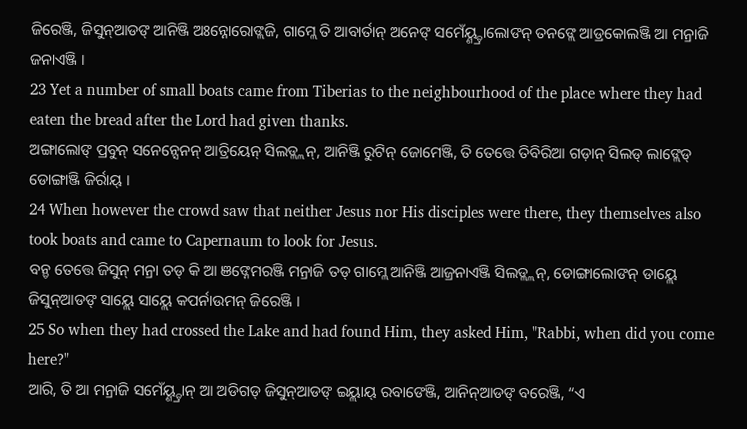ଜିରେଞ୍ଜି, ଜିସୁନ୍ଆଡଙ୍ ଆନିଞ୍ଜି ଅଃନ୍ନୋରୋଙ୍ଲଜି, ଗାମ୍ଲେ ତି ଆବାର୍ତାନ୍ ଅନେଙ୍ ସମେଁୟ୍ଣ୍ଡ୍ରାଲୋଙନ୍ ତନଙ୍ଲେ ଆଡ୍ରକୋଲଞ୍ଜି ଆ ମନ୍ରାଜି ଜନାଏଞ୍ଜି ।
23 Yet a number of small boats came from Tiberias to the neighbourhood of the place where they had eaten the bread after the Lord had given thanks.
ଅଙ୍ଗାଲୋଙ୍ ପ୍ରବୁନ୍ ସନେନ୍ସେନନ୍ ଆତ୍ରିୟେନ୍ ସିଲଡ୍ଲ୍ଲନ୍, ଆନିଞ୍ଜି ରୁଟିନ୍ ଜୋମେଞ୍ଜି, ତି ତେତ୍ତେ ତିବିରିଆ ଗଡ଼ାନ୍ ସିଲଡ୍ ଲାଙ୍ଲେଡ୍ ଡୋଙ୍ଗାଞ୍ଜି ଜିର୍ରାୟ୍ ।
24 When however the crowd saw that neither Jesus nor His disciples were there, they themselves also took boats and came to Capernaum to look for Jesus.
ବନ୍ଡ ତେତ୍ତେ ଜିସୁନ୍ ମନ୍ରା ତଡ୍ କି ଆ ଞଙ୍ନେମରଞ୍ଜି ମନ୍ରାଜି ତଡ୍ ଗାମ୍ଲେ ଆନିଞ୍ଜି ଆଜ୍ରନାଏଞ୍ଜି ସିଲଡ୍ଲ୍ଲନ୍, ଡୋଙ୍ଗାଲୋଙନ୍ ଡାୟ୍ଲେ ଜିସୁନ୍ଆଡଙ୍ ସାୟ୍ଲେ ସାୟ୍ଲେ କପର୍ନାଉମନ୍ ଜିରେଞ୍ଜି ।
25 So when they had crossed the Lake and had found Him, they asked Him, "Rabbi, when did you come here?"
ଆରି, ତି ଆ ମନ୍ରାଜି ସମେଁୟ୍ଣ୍ଡ୍ରାନ୍ ଆ ଅଡିଗଡ୍ ଜିସୁନ୍ଆଡଙ୍ ଇୟ୍ଲାୟ୍ ରବାଙେଞ୍ଜି, ଆନିନ୍ଆଡଙ୍ ବରେଞ୍ଜି, “ଏ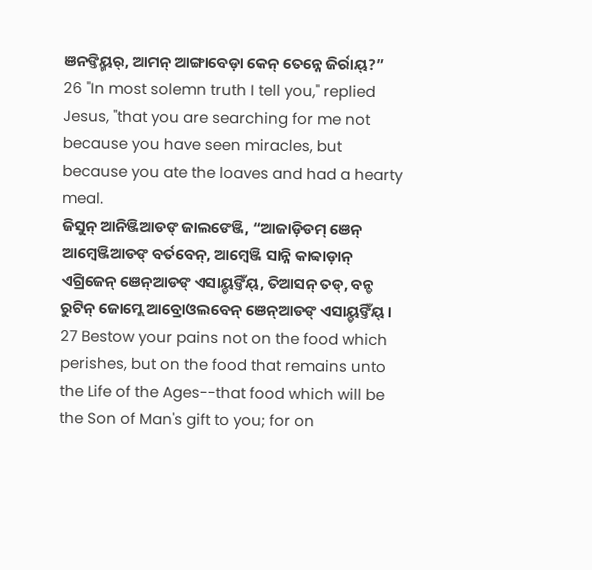ଞନଙ୍ତିୟ୍ମର୍, ଆମନ୍ ଆଙ୍ଗାବେଡ଼ା କେନ୍ ତେନ୍ନେ ଜିର୍ରାୟ୍?”
26 "In most solemn truth I tell you," replied Jesus, "that you are searching for me not because you have seen miracles, but because you ate the loaves and had a hearty meal.
ଜିସୁନ୍ ଆନିଞ୍ଜିଆଡଙ୍ ଜାଲଙେଞ୍ଜି, “ଆଜାଡ଼ିଡମ୍ ଞେନ୍ ଆମ୍ୱେଞ୍ଜିଆଡଙ୍ ବର୍ତବେନ୍, ଆମ୍ୱେଞ୍ଜି ସାନ୍ନି କାବ୍ବାଡ଼ାନ୍ ଏଗ୍ରିଜେନ୍ ଞେନ୍ଆଡଙ୍ ଏସାୟ୍ଡଙ୍ତିଁୟ୍, ତିଆସନ୍ ତଡ୍, ବନ୍ଡ ରୁଟିନ୍ ଜୋମ୍ଲେ ଆବ୍ରୋଓଲବେନ୍ ଞେନ୍ଆଡଙ୍ ଏସାୟ୍ଡଙ୍ତିଁୟ୍ ।
27 Bestow your pains not on the food which perishes, but on the food that remains unto the Life of the Ages--that food which will be the Son of Man's gift to you; for on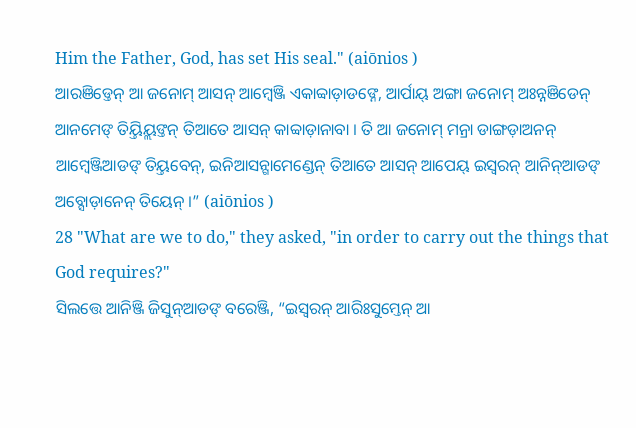Him the Father, God, has set His seal." (aiōnios )
ଆରଞିଡ୍ତେନ୍ ଆ ଜନୋମ୍ ଆସନ୍ ଆମ୍ୱେଞ୍ଜି ଏକାବ୍ବାଡ଼ାଡଙ୍ନେ, ଆର୍ପାୟ୍ ଅଙ୍ଗା ଜନୋମ୍ ଅଃନ୍ନଞିଡେନ୍ ଆନମେଙ୍ ତିୟ୍ତିୟ୍ଲଙ୍ତନ୍ ତିଆତେ ଆସନ୍ କାବ୍ବାଡ଼ାନାବା । ତି ଆ ଜନୋମ୍ ମନ୍ରା ଡାଙ୍ଗଡ଼ାଅନନ୍ ଆମ୍ୱେଞ୍ଜିଆଡଙ୍ ତିୟ୍ତବେନ୍, ଇନିଆସନ୍ଗାମେଣ୍ଡେନ୍ ତିଆତେ ଆସନ୍ ଆପେୟ୍ ଇସ୍ୱରନ୍ ଆନିନ୍ଆଡଙ୍ ଅବ୍ସୋଡ଼ାନେନ୍ ତିୟେନ୍ ।” (aiōnios )
28 "What are we to do," they asked, "in order to carry out the things that God requires?"
ସିଲତ୍ତେ ଆନିଞ୍ଜି ଜିସୁନ୍ଆଡଙ୍ ବରେଞ୍ଜି, “ଇସ୍ୱରନ୍ ଆରିଃସୁମ୍ତେନ୍ ଆ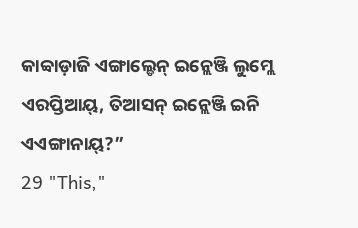କାବ୍ବାଡ଼ାଜି ଏଙ୍ଗାଲ୍ଡେନ୍ ଇନ୍ଲେଞ୍ଜି ଲୁମ୍ଲେ ଏରପ୍ତିଆୟ୍, ତିଆସନ୍ ଇନ୍ଲେଞ୍ଜି ଇନି ଏଏଙ୍ଗାନାୟ୍?”
29 "This,"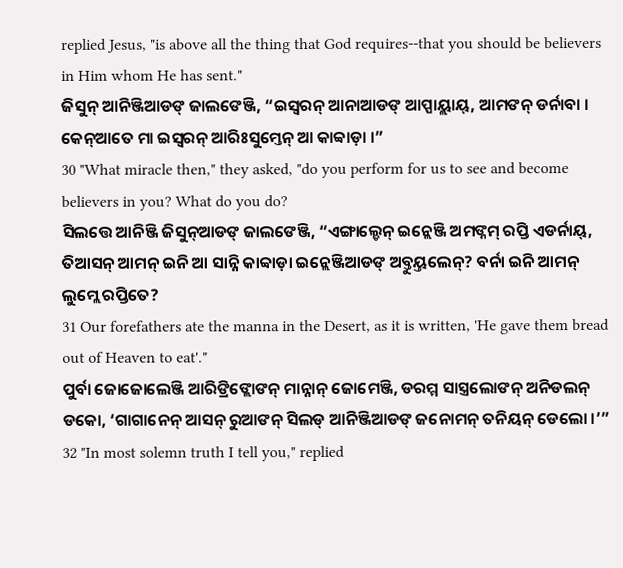replied Jesus, "is above all the thing that God requires--that you should be believers in Him whom He has sent."
ଜିସୁନ୍ ଆନିଞ୍ଜିଆଡଙ୍ ଜାଲଙେଞ୍ଜି, “ଇସ୍ୱରନ୍ ଆନାଆଡଙ୍ ଆପ୍ପାୟ୍ଲାୟ୍, ଆମଙନ୍ ଡର୍ନାବା । କେନ୍ଆତେ ମା ଇସ୍ୱରନ୍ ଆରିଃସୁମ୍ତେନ୍ ଆ କାବ୍ବାଡ଼ା ।”
30 "What miracle then," they asked, "do you perform for us to see and become believers in you? What do you do?
ସିଲତ୍ତେ ଆନିଞ୍ଜି ଜିସୁନ୍ଆଡଙ୍ ଜାଲଙେଞ୍ଜି, “ଏଙ୍ଗାଲ୍ଡେନ୍ ଇନ୍ଲେଞ୍ଜି ଅମଙ୍ନମ୍ ରପ୍ତି ଏଡର୍ନାୟ୍, ତିଆସନ୍ ଆମନ୍ ଇନି ଆ ସାନ୍ନି କାବ୍ବାଡ଼ା ଇନ୍ଲେଞ୍ଜିଆଡଙ୍ ଅବ୍ତୁୟ୍ତଲେନ୍? ବର୍ନା ଇନି ଆମନ୍ ଲୁମ୍ଲେ ରପ୍ତିତେ?
31 Our forefathers ate the manna in the Desert, as it is written, 'He gave them bread out of Heaven to eat'."
ପୁର୍ବା ଜୋଜୋଲେଞ୍ଜି ଆରିଙ୍ରିଙ୍ଲୋଙନ୍ ମାନ୍ନାନ୍ ଜୋମେଞ୍ଜି, ଡରମ୍ମ ସାସ୍ତ୍ରଲୋଙନ୍ ଅନିଡଲନ୍ ଡକୋ, ‘ଗାଗାନେନ୍ ଆସନ୍ ରୁଆଙନ୍ ସିଲଡ୍ ଆନିଞ୍ଜିଆଡଙ୍ ଜନୋମନ୍ ତନିୟନ୍ ଡେଲୋ ।’”
32 "In most solemn truth I tell you," replied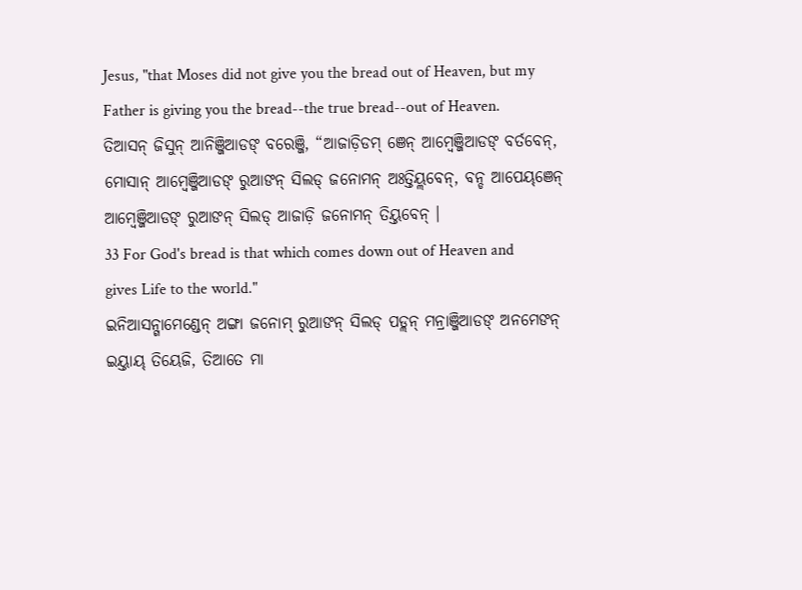Jesus, "that Moses did not give you the bread out of Heaven, but my Father is giving you the bread--the true bread--out of Heaven.
ତିଆସନ୍ ଜିସୁନ୍ ଆନିଞ୍ଜିଆଡଙ୍ ବରେଞ୍ଜି, “ଆଜାଡ଼ିଡମ୍ ଞେନ୍ ଆମ୍ୱେଞ୍ଜିଆଡଙ୍ ବର୍ତବେନ୍, ମୋସାନ୍ ଆମ୍ବେଞ୍ଜିଆଡଙ୍ ରୁଆଙନ୍ ସିଲଡ୍ ଜନୋମନ୍ ଅଃତ୍ତିୟ୍ଲବେନ୍, ବନ୍ଡ ଆପେୟ୍ଞେନ୍ ଆମ୍ୱେଞ୍ଜିଆଡଙ୍ ରୁଆଙନ୍ ସିଲଡ୍ ଆଜାଡ଼ି ଜନୋମନ୍ ତିୟ୍ତବେନ୍ ।
33 For God's bread is that which comes down out of Heaven and gives Life to the world."
ଇନିଆସନ୍ଗାମେଣ୍ଡେନ୍ ଅଙ୍ଗା ଜନୋମ୍ ରୁଆଙନ୍ ସିଲଡ୍ ପଡ୍ଲନ୍ ମନ୍ରାଞ୍ଜିଆଡଙ୍ ଅନମେଙନ୍ ଇୟ୍ତାୟ୍ ତିୟେଜି, ତିଆତେ ମା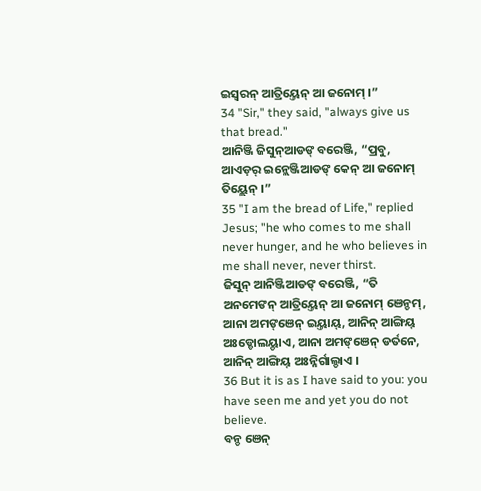ଇସ୍ୱରନ୍ ଆତ୍ରିୟ୍ତେନ୍ ଆ ଜନୋମ୍ ।”
34 "Sir," they said, "always give us that bread."
ଆନିଞ୍ଜି ଜିସୁନ୍ଆଡଙ୍ ବରେଞ୍ଜି, “ପ୍ରବୁ, ଆଏଡ଼ର୍ ଇନ୍ଲେଞ୍ଜିଆଡଙ୍ କେନ୍ ଆ ଜନୋମ୍ ତିୟ୍ଲେନ୍ ।”
35 "I am the bread of Life," replied Jesus; "he who comes to me shall never hunger, and he who believes in me shall never, never thirst.
ଜିସୁନ୍ ଆନିଞ୍ଜିଆଡଙ୍ ବରେଞ୍ଜି, “ତି ଅନମେଙନ୍ ଆତ୍ରିୟ୍ତେନ୍ ଆ ଜନୋମ୍ ଞେନ୍ଡମ୍, ଆନା ଅମଙ୍ଞେନ୍ ଇୟ୍ତାୟ୍, ଆନିନ୍ ଆଙ୍ଗିୟ୍ ଅଃଡ୍ଡୋଲୟ୍ଡାଏ, ଆନା ଅମଙ୍ଞେନ୍ ଡର୍ତନେ, ଆନିନ୍ ଆଙ୍ଗିୟ୍ ଅଃନ୍ନିର୍ଗାଲ୍ଡାଏ ।
36 But it is as I have said to you: you have seen me and yet you do not believe.
ବନ୍ଡ ଞେନ୍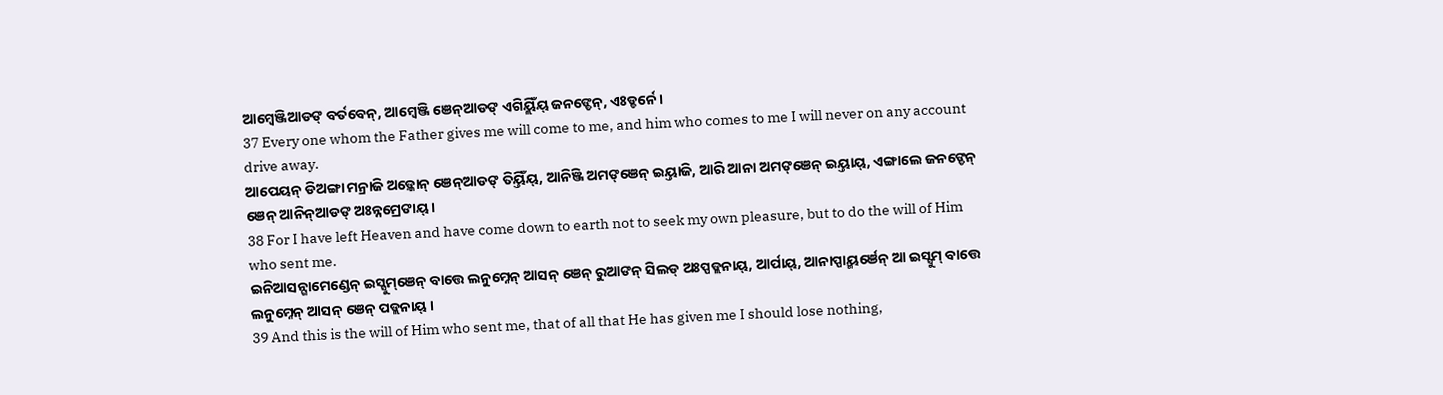ଆମ୍ୱେଞ୍ଜିଆଡଙ୍ ବର୍ତବେନ୍, ଆମ୍ୱେଞ୍ଜି ଞେନ୍ଆଡଙ୍ ଏଗିୟ୍ଲିଁୟ୍ ଜନଙ୍ଡେନ୍, ଏଃଡ୍ଡର୍ନେ ।
37 Every one whom the Father gives me will come to me, and him who comes to me I will never on any account drive away.
ଆପେୟନ୍ ଡିଅଙ୍ଗା ମନ୍ରାଜି ଅଡ଼୍କୋନ୍ ଞେନ୍ଆଡଙ୍ ତିୟ୍ତିଁୟ୍, ଆନିଞ୍ଜି ଅମଙ୍ଞେନ୍ ଇୟ୍ତାଜି, ଆରି ଆନା ଅମଙ୍ଞେନ୍ ଇୟ୍ତାୟ୍, ଏଙ୍ଗାଲେ ଜନଙ୍ଡେନ୍ ଞେନ୍ ଆନିନ୍ଆଡଙ୍ ଅଃନ୍ନମ୍ରେଙାୟ୍ ।
38 For I have left Heaven and have come down to earth not to seek my own pleasure, but to do the will of Him who sent me.
ଇନିଆସନ୍ଗାମେଣ୍ଡେନ୍ ଇସ୍ସୁମ୍ଞେନ୍ ବାତ୍ତେ ଲନୁମ୍ନେନ୍ ଆସନ୍ ଞେନ୍ ରୁଆଙନ୍ ସିଲଡ୍ ଅଃପ୍ପଡ୍ଲନାୟ୍, ଆର୍ପାୟ୍, ଆନାପ୍ପାୟ୍ମର୍ଞେନ୍ ଆ ଇସ୍ସୁମ୍ ବାତ୍ତେ ଲନୁମ୍ନେନ୍ ଆସନ୍ ଞେନ୍ ପଡ୍ଲନାୟ୍ ।
39 And this is the will of Him who sent me, that of all that He has given me I should lose nothing,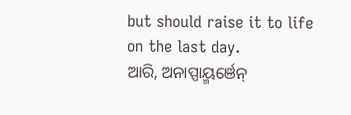but should raise it to life on the last day.
ଆରି, ଅନାପ୍ପାୟ୍ମର୍ଞେନ୍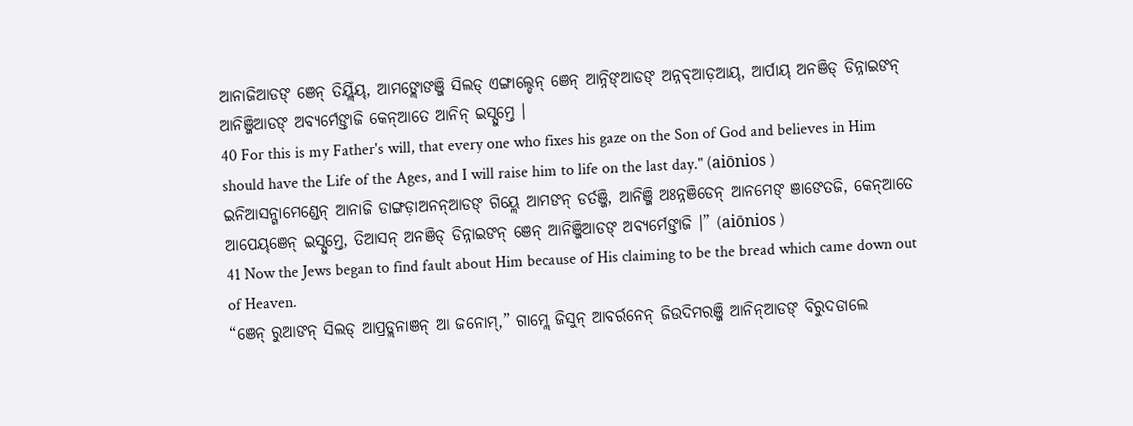ଆନାଜିଆଡଙ୍ ଞେନ୍ ତିୟ୍ଲିଁୟ୍, ଆମଙ୍ଲୋଙଞ୍ଜି ସିଲଡ୍ ଏଙ୍ଗାଲ୍ଡେନ୍ ଞେନ୍ ଆନ୍ନିଙ୍ଆଡଙ୍ ଅନ୍ନବ୍ଆଡ଼ଆୟ୍, ଆର୍ପାୟ୍ ଅନଞିଡ୍ ଡିନ୍ନାଇଙନ୍ ଆନିଞ୍ଜିଆଡଙ୍ ଅବ୍ୟର୍ମେଙ୍ତାଜି କେନ୍ଆତେ ଆନିନ୍ ଇସ୍ସୁମ୍ତେ ।
40 For this is my Father's will, that every one who fixes his gaze on the Son of God and believes in Him should have the Life of the Ages, and I will raise him to life on the last day." (aiōnios )
ଇନିଆସନ୍ଗାମେଣ୍ଡେନ୍ ଆନାଜି ଡାଙ୍ଗଡ଼ାଅନନ୍ଆଡଙ୍ ଗିୟ୍ଲେ ଆମଙନ୍ ଡର୍ତଞ୍ଜି, ଆନିଞ୍ଜି ଅଃନ୍ନଞିଡେନ୍ ଆନମେଙ୍ ଞାଙେତଜି, କେନ୍ଆତେ ଆପେୟ୍ଞେନ୍ ଇସ୍ସୁମ୍ତେ, ତିଆସନ୍ ଅନଞିଡ୍ ଡିନ୍ନାଇଙନ୍ ଞେନ୍ ଆନିଞ୍ଜିଆଡଙ୍ ଅବ୍ୟର୍ମେଙ୍ତାଜି ।” (aiōnios )
41 Now the Jews began to find fault about Him because of His claiming to be the bread which came down out of Heaven.
“ଞେନ୍ ରୁଆଙନ୍ ସିଲଡ୍ ଆପ୍ରଡ୍ଲନାଞନ୍ ଆ ଜନୋମ୍,” ଗାମ୍ଲେ ଜିସୁନ୍ ଆବର୍ରନେନ୍ ଜିଉଦିମରଞ୍ଜି ଆନିନ୍ଆଡଙ୍ ବିରୁଦଡାଲେ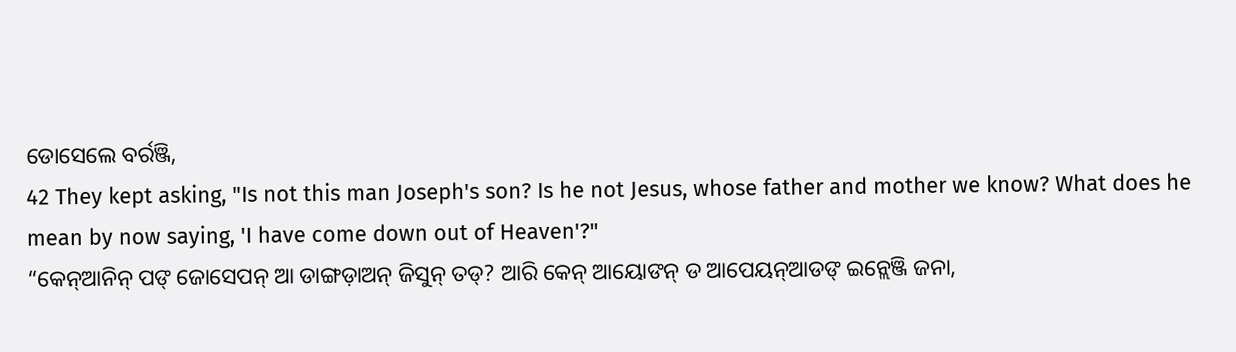ଡୋସେଲେ ବର୍ରଞ୍ଜି,
42 They kept asking, "Is not this man Joseph's son? Is he not Jesus, whose father and mother we know? What does he mean by now saying, 'I have come down out of Heaven'?"
“କେନ୍ଆନିନ୍ ପଙ୍ ଜୋସେପନ୍ ଆ ଡାଙ୍ଗଡ଼ାଅନ୍ ଜିସୁନ୍ ତଡ୍? ଆରି କେନ୍ ଆୟୋଙନ୍ ଡ ଆପେୟନ୍ଆଡଙ୍ ଇନ୍ଲେଞ୍ଜି ଜନା,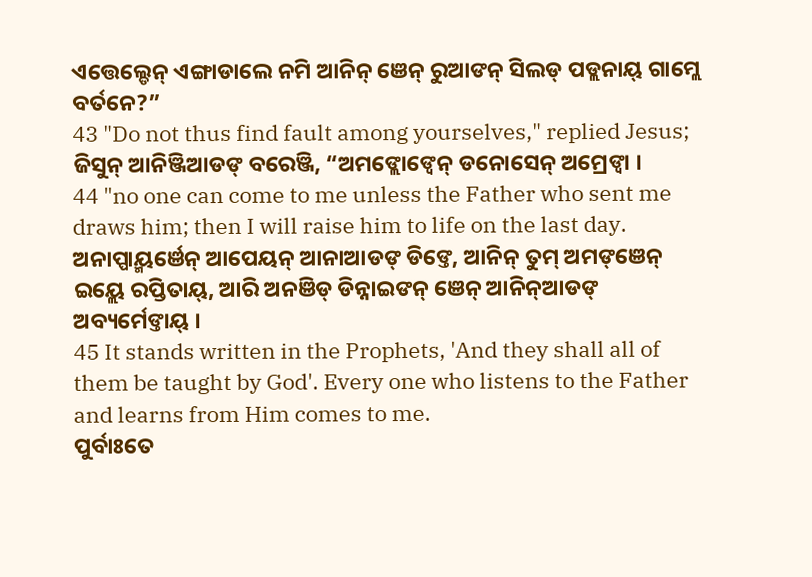ଏତ୍ତେଲ୍ଡେନ୍ ଏଙ୍ଗାଡାଲେ ନମି ଆନିନ୍ ଞେନ୍ ରୁଆଙନ୍ ସିଲଡ୍ ପଡ୍ଲନାୟ୍ ଗାମ୍ଲେ ବର୍ତନେ?”
43 "Do not thus find fault among yourselves," replied Jesus;
ଜିସୁନ୍ ଆନିଞ୍ଜିଆଡଙ୍ ବରେଞ୍ଜି, “ଅମଙ୍ଲୋଙ୍ବେନ୍ ଡନୋସେନ୍ ଅମ୍ରେଙ୍ବା ।
44 "no one can come to me unless the Father who sent me draws him; then I will raise him to life on the last day.
ଅନାପ୍ପାୟ୍ମର୍ଞେନ୍ ଆପେୟନ୍ ଆନାଆଡଙ୍ ଡିଙ୍ତେ, ଆନିନ୍ ତୁମ୍ ଅମଙ୍ଞେନ୍ ଇୟ୍ଲେ ରପ୍ତିତାୟ୍, ଆରି ଅନଞିଡ୍ ଡିନ୍ନାଇଙନ୍ ଞେନ୍ ଆନିନ୍ଆଡଙ୍ ଅବ୍ୟର୍ମେଙ୍ତାୟ୍ ।
45 It stands written in the Prophets, 'And they shall all of them be taught by God'. Every one who listens to the Father and learns from Him comes to me.
ପୁର୍ବାଃତେ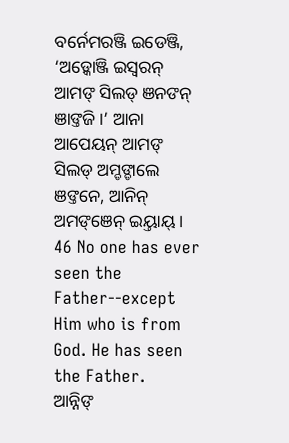ବର୍ନେମରଞ୍ଜି ଇଡେଞ୍ଜି, ‘ଅଡ଼୍କୋଞ୍ଜି ଇସ୍ୱରନ୍ ଆମଙ୍ ସିଲଡ୍ ଞନଙନ୍ ଞାଙ୍ତଜି ।’ ଆନା ଆପେୟନ୍ ଆମଙ୍ ସିଲଡ୍ ଅମ୍ଡଙ୍ଡାଲେ ଞଙ୍ତନେ, ଆନିନ୍ ଅମଙ୍ଞେନ୍ ଇୟ୍ତାୟ୍ ।
46 No one has ever seen the Father--except Him who is from God. He has seen the Father.
ଆନ୍ନିଙ୍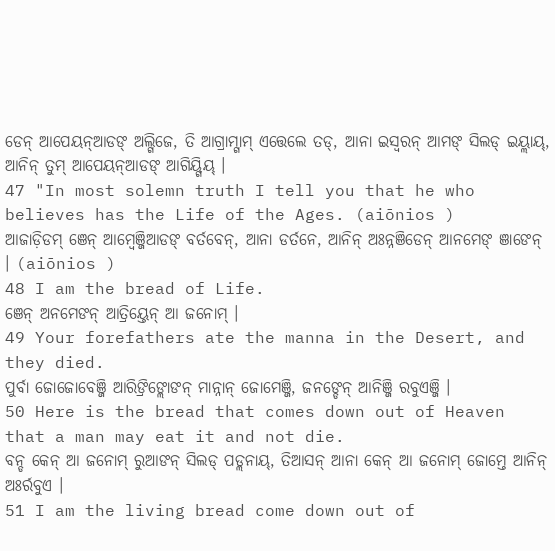ଡେନ୍ ଆପେୟନ୍ଆଡଙ୍ ଅଲ୍ଗିଜେ, ତି ଆଗ୍ରାମ୍ଗାମ୍ ଏତ୍ତେଲେ ତଡ୍, ଆନା ଇସ୍ୱରନ୍ ଆମଙ୍ ସିଲଡ୍ ଇୟ୍ଲାୟ୍, ଆନିନ୍ ତୁମ୍ ଆପେୟନ୍ଆଡଙ୍ ଆଗିୟ୍ଗିୟ୍ ।
47 "In most solemn truth I tell you that he who believes has the Life of the Ages. (aiōnios )
ଆଜାଡ଼ିଡମ୍ ଞେନ୍ ଆମ୍ୱେଞ୍ଜିଆଡଙ୍ ବର୍ତବେନ୍, ଆନା ଡର୍ତନେ, ଆନିନ୍ ଅଃନ୍ନଞିଡେନ୍ ଆନମେଙ୍ ଞାଙେନ୍ । (aiōnios )
48 I am the bread of Life.
ଞେନ୍ ଅନମେଙନ୍ ଆତ୍ରିୟ୍ତେନ୍ ଆ ଜନୋମ୍ ।
49 Your forefathers ate the manna in the Desert, and they died.
ପୁର୍ବା ଜୋଜୋବେଞ୍ଜି ଆରିଙ୍ରିଙ୍ଲୋଙନ୍ ମାନ୍ନାନ୍ ଜୋମେଞ୍ଜି, ଜନଙ୍ଡେନ୍ ଆନିଞ୍ଜି ରବୁଏଞ୍ଜି ।
50 Here is the bread that comes down out of Heaven that a man may eat it and not die.
ବନ୍ଡ କେନ୍ ଆ ଜନୋମ୍ ରୁଆଙନ୍ ସିଲଡ୍ ପଡ୍ଲନାୟ୍, ତିଆସନ୍ ଆନା କେନ୍ ଆ ଜନୋମ୍ ଜୋମ୍ତେ ଆନିନ୍ ଅଃର୍ରବୁଏ ।
51 I am the living bread come down out of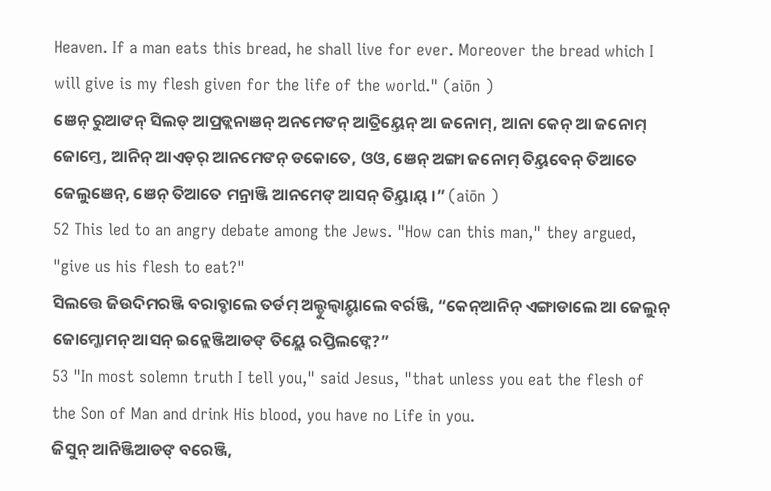Heaven. If a man eats this bread, he shall live for ever. Moreover the bread which I will give is my flesh given for the life of the world." (aiōn )
ଞେନ୍ ରୁଆଙନ୍ ସିଲଡ୍ ଆପ୍ରଡ୍ଲନାଞନ୍ ଅନମେଙନ୍ ଆତ୍ରିୟ୍ତେନ୍ ଆ ଜନୋମ୍, ଆନା କେନ୍ ଆ ଜନୋମ୍ ଜୋମ୍ତେ, ଆନିନ୍ ଆଏଡ଼ର୍ ଆନମେଙନ୍ ଡକୋତେ, ଓଓ, ଞେନ୍ ଅଙ୍ଗା ଜନୋମ୍ ତିୟ୍ତବେନ୍ ତିଆତେ ଜେଲୁଞେନ୍, ଞେନ୍ ତିଆତେ ମନ୍ରାଞ୍ଜି ଆନମେଙ୍ ଆସନ୍ ତିୟ୍ତାୟ୍ ।” (aiōn )
52 This led to an angry debate among the Jews. "How can this man," they argued, "give us his flesh to eat?"
ସିଲତ୍ତେ ଜିଉଦିମରଞ୍ଜି ବରାବ୍ଡାଲେ ତର୍ଡମ୍ ଅଲ୍ଡୁଲ୍ବାୟ୍ଡାଲେ ବର୍ରଞ୍ଜି, “କେନ୍ଆନିନ୍ ଏଙ୍ଗାଡାଲେ ଆ ଜେଲୁନ୍ ଜୋମ୍ଜୋମନ୍ ଆସନ୍ ଇନ୍ଲେଞ୍ଜିଆଡଙ୍ ତିୟ୍ଲେ ରପ୍ତିଲଙ୍ନେ?”
53 "In most solemn truth I tell you," said Jesus, "that unless you eat the flesh of the Son of Man and drink His blood, you have no Life in you.
ଜିସୁନ୍ ଆନିଞ୍ଜିଆଡଙ୍ ବରେଞ୍ଜି,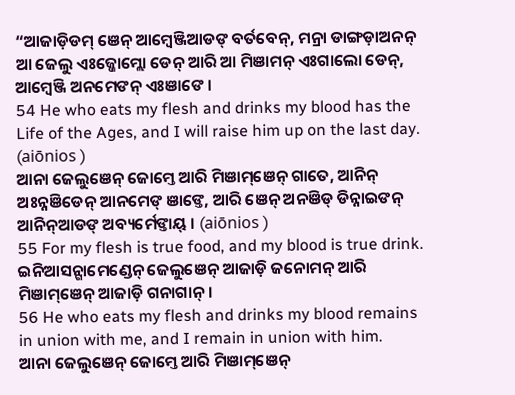“ଆଜାଡ଼ିଡମ୍ ଞେନ୍ ଆମ୍ୱେଞ୍ଜିଆଡଙ୍ ବର୍ତବେନ୍, ମନ୍ରା ଡାଙ୍ଗଡ଼ାଅନନ୍ ଆ ଜେଲୁ ଏଃଜ୍ଜୋମ୍ଲୋ ଡେନ୍ ଆରି ଆ ମିଞାମନ୍ ଏଃଗାଲୋ ଡେନ୍, ଆମ୍ୱେଞ୍ଜି ଅନମେଙନ୍ ଏଃଞାଙେ ।
54 He who eats my flesh and drinks my blood has the Life of the Ages, and I will raise him up on the last day. (aiōnios )
ଆନା ଜେଲୁଞେନ୍ ଜୋମ୍ତେ ଆରି ମିଞାମ୍ଞେନ୍ ଗାତେ, ଆନିନ୍ ଅଃନ୍ନଞିଡେନ୍ ଆନମେଙ୍ ଞାଙ୍ତେ, ଆରି ଞେନ୍ ଅନଞିଡ୍ ଡିନ୍ନାଇଙନ୍ ଆନିନ୍ଆଡଙ୍ ଅବ୍ୟର୍ମେଙ୍ତାୟ୍ । (aiōnios )
55 For my flesh is true food, and my blood is true drink.
ଇନିଆସନ୍ଗାମେଣ୍ଡେନ୍ ଜେଲୁଞେନ୍ ଆଜାଡ଼ି ଜନୋମନ୍ ଆରି ମିଞାମ୍ଞେନ୍ ଆଜାଡ଼ି ଗନାଗାନ୍ ।
56 He who eats my flesh and drinks my blood remains in union with me, and I remain in union with him.
ଆନା ଜେଲୁଞେନ୍ ଜୋମ୍ତେ ଆରି ମିଞାମ୍ଞେନ୍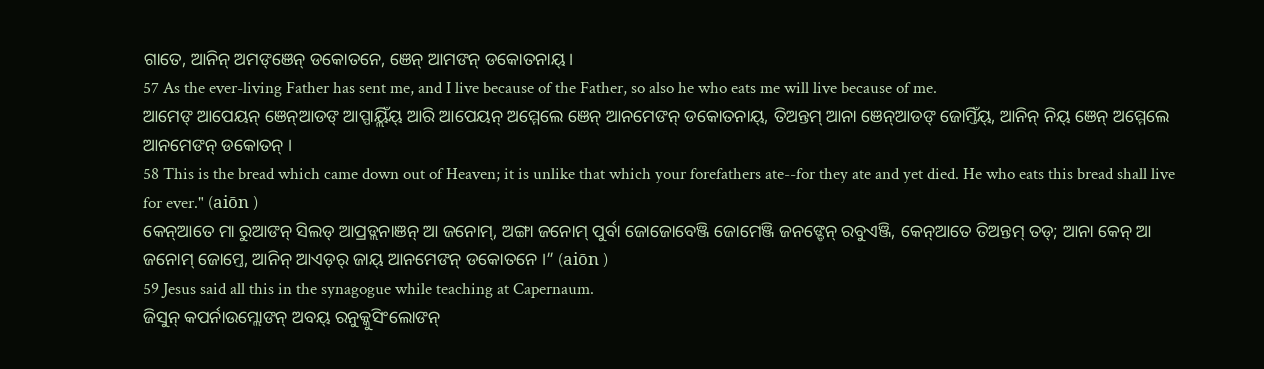ଗାତେ, ଆନିନ୍ ଅମଙ୍ଞେନ୍ ଡକୋତନେ, ଞେନ୍ ଆମଙନ୍ ଡକୋତନାୟ୍ ।
57 As the ever-living Father has sent me, and I live because of the Father, so also he who eats me will live because of me.
ଆମେଙ୍ ଆପେୟନ୍ ଞେନ୍ଆଡଙ୍ ଆପ୍ପାୟ୍ଲିଁୟ୍ ଆରି ଆପେୟନ୍ ଅମ୍ମେଲେ ଞେନ୍ ଆନମେଙନ୍ ଡକୋତନାୟ୍, ତିଅନ୍ତମ୍ ଆନା ଞେନ୍ଆଡଙ୍ ଜୋମ୍ତିଁୟ୍, ଆନିନ୍ ନିୟ୍ ଞେନ୍ ଅମ୍ମେଲେ ଆନମେଙନ୍ ଡକୋତନ୍ ।
58 This is the bread which came down out of Heaven; it is unlike that which your forefathers ate--for they ate and yet died. He who eats this bread shall live for ever." (aiōn )
କେନ୍ଆତେ ମା ରୁଆଙନ୍ ସିଲଡ୍ ଆପ୍ରଡ୍ଲନାଞନ୍ ଆ ଜନୋମ୍, ଅଙ୍ଗା ଜନୋମ୍ ପୁର୍ବା ଜୋଜୋବେଞ୍ଜି ଜୋମେଞ୍ଜି ଜନଙ୍ଡେନ୍ ରବୁଏଞ୍ଜି, କେନ୍ଆତେ ତିଅନ୍ତମ୍ ତଡ୍; ଆନା କେନ୍ ଆ ଜନୋମ୍ ଜୋମ୍ତେ, ଆନିନ୍ ଆଏଡ଼ର୍ ଜାୟ୍ ଆନମେଙନ୍ ଡକୋତନେ ।” (aiōn )
59 Jesus said all this in the synagogue while teaching at Capernaum.
ଜିସୁନ୍ କପର୍ନାଉମ୍ଲୋଙନ୍ ଅବୟ୍ ରନୁକ୍କୁସିଂଲୋଙନ୍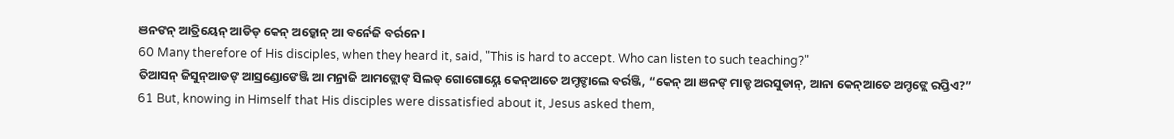ଞନଙନ୍ ଆତ୍ରିୟେନ୍ ଆଡିଡ୍ କେନ୍ ଅଡ଼୍କୋନ୍ ଆ ବର୍ନେଜି ବର୍ରନେ ।
60 Many therefore of His disciples, when they heard it, said, "This is hard to accept. Who can listen to such teaching?"
ତିଆସନ୍ ଜିସୁନ୍ଆଡଙ୍ ଆସ୍ରଣ୍ଡୋଙେଞ୍ଜି ଆ ମନ୍ରାଜି ଆମଙ୍ଲୋଙ୍ ସିଲଡ୍ ଗୋଗୋୟ୍ନେ କେନ୍ଆତେ ଅମ୍ଡଙ୍ଡାଲେ ବର୍ରଞ୍ଜି, “କେନ୍ ଆ ଞନଙ୍ ମାଡ୍ଡ ଅରସୁଡାନ୍, ଆନା କେନ୍ଆତେ ଅମ୍ଡଙ୍ଲେ ରପ୍ତିଏ?”
61 But, knowing in Himself that His disciples were dissatisfied about it, Jesus asked them,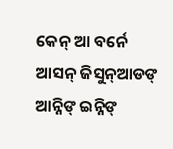କେନ୍ ଆ ବର୍ନେ ଆସନ୍ ଜିସୁନ୍ଆଡଙ୍ ଆନ୍ନିଙ୍ ଇନ୍ନିଙ୍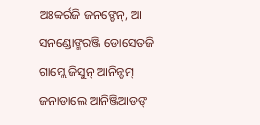ଅଃବ୍ବର୍ରଜି ଜନଙ୍ଡେନ୍, ଆ ସନଣ୍ଡୋଙ୍ମରଞ୍ଜି ଡୋସେତଜି ଗାମ୍ଲେ ଜିସୁନ୍ ଆନିନ୍ଡମ୍ ଜନାଡାଲେ ଆନିଞ୍ଜିଆଡଙ୍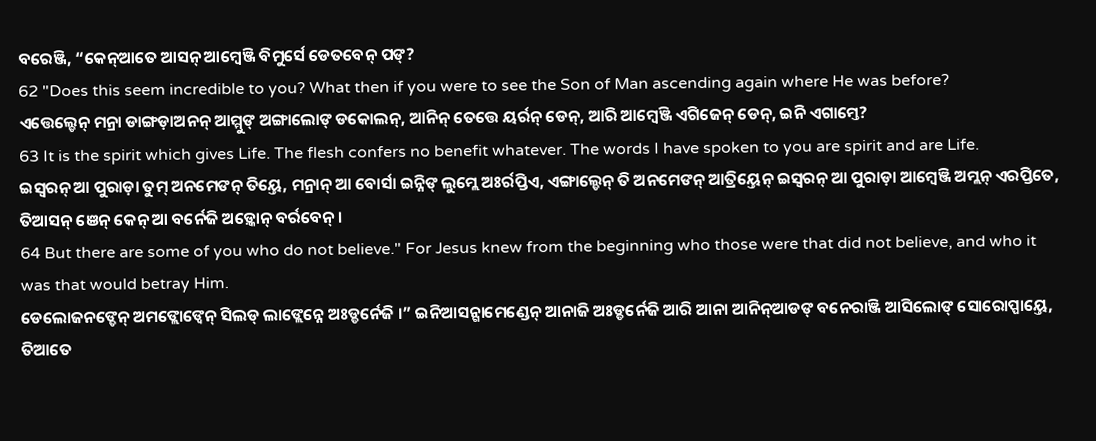ବରେଞ୍ଜି, “କେନ୍ଆତେ ଆସନ୍ ଆମ୍ୱେଞ୍ଜି ବିମୁର୍ସେ ଡେତବେନ୍ ପଙ୍?
62 "Does this seem incredible to you? What then if you were to see the Son of Man ascending again where He was before?
ଏତ୍ତେଲ୍ଡେନ୍ ମନ୍ରା ଡାଙ୍ଗଡ଼ାଅନନ୍ ଆମ୍ମୁଙ୍ ଅଙ୍ଗାଲୋଙ୍ ଡକୋଲନ୍, ଆନିନ୍ ତେତ୍ତେ ୟର୍ରନ୍ ଡେନ୍, ଆରି ଆମ୍ୱେଞ୍ଜି ଏଗିଜେନ୍ ଡେନ୍, ଇନି ଏଗାମ୍ତେ?
63 It is the spirit which gives Life. The flesh confers no benefit whatever. The words I have spoken to you are spirit and are Life.
ଇସ୍ୱରନ୍ ଆ ପୁରାଡ଼ା ତୁମ୍ ଅନମେଙନ୍ ତିୟ୍ତେ, ମନ୍ରାନ୍ ଆ ବୋର୍ସା ଇନ୍ନିଙ୍ ଲୁମ୍ଲେ ଅଃର୍ରପ୍ତିଏ, ଏଙ୍ଗାଲ୍ଡେନ୍ ତି ଅନମେଙନ୍ ଆତ୍ରିୟ୍ତେନ୍ ଇସ୍ୱରନ୍ ଆ ପୁରାଡ଼ା ଆମ୍ୱେଞ୍ଜି ଅମ୍ଲନ୍ ଏରପ୍ତିତେ, ତିଆସନ୍ ଞେନ୍ କେନ୍ ଆ ବର୍ନେଜି ଅଡ଼୍କୋନ୍ ବର୍ରବେନ୍ ।
64 But there are some of you who do not believe." For Jesus knew from the beginning who those were that did not believe, and who it was that would betray Him.
ଡେଲୋଜନଙ୍ଡେନ୍ ଅମଙ୍ଲୋଙ୍ବେନ୍ ସିଲଡ୍ ଲାଙ୍ଲେନ୍ନେ ଅଃଡ୍ଡର୍ନେଜି ।” ଇନିଆସନ୍ଗାମେଣ୍ଡେନ୍ ଆନାଜି ଅଃଡ୍ଡର୍ନେଜି ଆରି ଆନା ଆନିନ୍ଆଡଙ୍ ବନେରାଞ୍ଜି ଆସିଲୋଙ୍ ସୋରୋପ୍ପାୟ୍ତେ, ତିଆତେ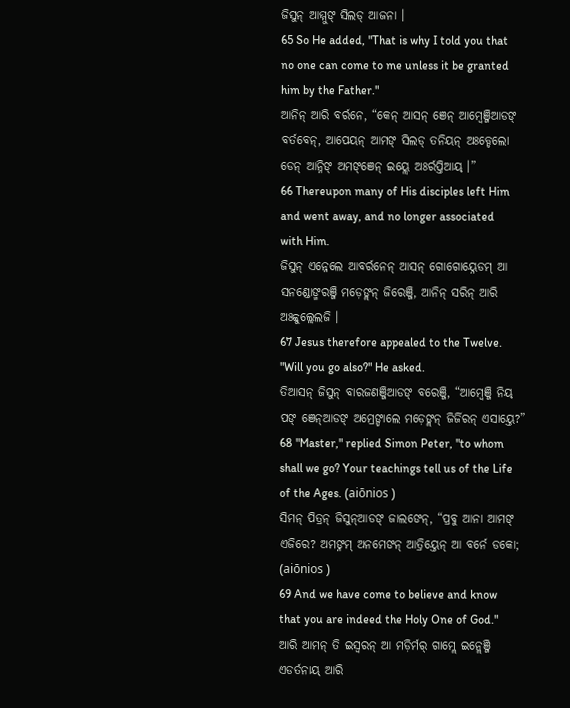ଜିସୁନ୍ ଆମ୍ମୁଙ୍ ସିଲଡ୍ ଆଜନା ।
65 So He added, "That is why I told you that no one can come to me unless it be granted him by the Father."
ଆନିନ୍ ଆରି ବର୍ରନେ, “କେନ୍ ଆସନ୍ ଞେନ୍ ଆମ୍ୱେଞ୍ଜିଆଡଙ୍ ବର୍ତବେନ୍, ଆପେୟନ୍ ଆମଙ୍ ସିଲଡ୍ ତନିୟନ୍ ଅଃଡ୍ଡେଲୋ ଡେନ୍ ଆନ୍ନିଙ୍ ଅମଙ୍ଞେନ୍ ଇୟ୍ଲେ ଅଃର୍ରପ୍ତିଆୟ୍ ।”
66 Thereupon many of His disciples left Him and went away, and no longer associated with Him.
ଜିସୁନ୍ ଏନ୍ନେଲେ ଆବର୍ରନେନ୍ ଆସନ୍ ଗୋଗୋୟ୍ନେଡମ୍ ଆ ସନଣ୍ଡୋଙ୍ମରଞ୍ଜି ମଡ଼େଙ୍ଲନ୍ ଜିରେଞ୍ଜି, ଆନିନ୍ ସରିନ୍ ଆରି ଅଃବ୍ବୁଲ୍ଲେଲଜି ।
67 Jesus therefore appealed to the Twelve. "Will you go also?" He asked.
ତିଆସନ୍ ଜିସୁନ୍ ବାରଜଣଞ୍ଜିଆଡଙ୍ ବରେଞ୍ଜି, “ଆମ୍ୱେଞ୍ଜି ନିୟ୍ ପଙ୍ ଞେନ୍ଆଡଙ୍ ଅମ୍ରେଙ୍ଡାଲେ ମଡ଼େଙ୍ଲନ୍ ଜିର୍ଜିରନ୍ ଏସାୟ୍ତେ?”
68 "Master," replied Simon Peter, "to whom shall we go? Your teachings tell us of the Life of the Ages. (aiōnios )
ସିମନ୍ ପିତ୍ରନ୍ ଜିସୁନ୍ଆଡଙ୍ ଜାଲଙେନ୍, “ପ୍ରବୁ ଆନା ଆମଙ୍ ଏଜିରେ? ଅମଙ୍ନମ୍ ଅନମେଙନ୍ ଆତ୍ରିୟ୍ତେନ୍ ଆ ବର୍ନେ ଡକୋ; (aiōnios )
69 And we have come to believe and know that you are indeed the Holy One of God."
ଆରି ଆମନ୍ ତି ଇସ୍ୱରନ୍ ଆ ମଡ଼ିର୍ମର୍ ଗାମ୍ଲେ ଇନ୍ଲେଞ୍ଜି ଏଡର୍ତନାୟ୍ ଆରି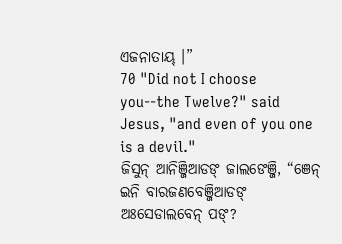ଏଜନାତାୟ୍ ।”
70 "Did not I choose you--the Twelve?" said Jesus, "and even of you one is a devil."
ଜିସୁନ୍ ଆନିଞ୍ଜିଆଡଙ୍ ଜାଲଙେଞ୍ଜି, “ଞେନ୍ ଇନି ବାରଜଣବେଞ୍ଜିଆଡଙ୍ ଅଃସେଡାଲବେନ୍ ପଙ୍?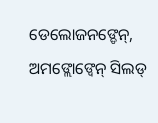ଡେଲୋଜନଙ୍ଡେନ୍, ଅମଙ୍ଲୋଙ୍ବେନ୍ ସିଲଡ୍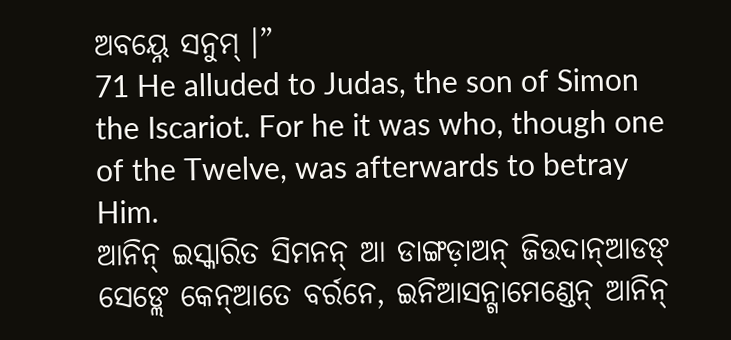ଅବୟ୍ନେ ସନୁମ୍ ।”
71 He alluded to Judas, the son of Simon the Iscariot. For he it was who, though one of the Twelve, was afterwards to betray Him.
ଆନିନ୍ ଇସ୍କାରିତ ସିମନନ୍ ଆ ଡାଙ୍ଗଡ଼ାଅନ୍ ଜିଉଦାନ୍ଆଡଙ୍ ସେଙ୍ଲେ କେନ୍ଆତେ ବର୍ରନେ, ଇନିଆସନ୍ଗାମେଣ୍ଡେନ୍ ଆନିନ୍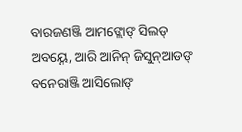ବାରଜଣଞ୍ଜି ଆମଙ୍ଲୋଙ୍ ସିଲଡ୍ ଅବୟ୍ନେ, ଆରି ଆନିନ୍ ଜିସୁନ୍ଆଡଙ୍ ବନେରାଞ୍ଜି ଆସିଲୋଙ୍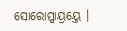ସୋରୋପ୍ପାୟ୍ରୟ୍ତେ ।